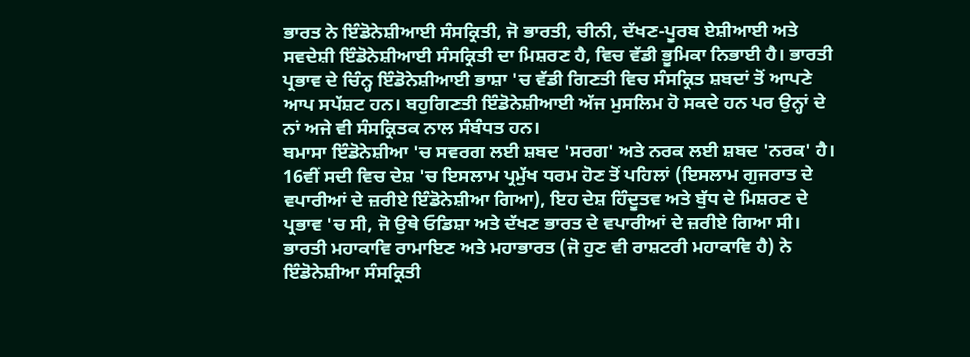ਭਾਰਤ ਨੇ ਇੰਡੋਨੇਸ਼ੀਆਈ ਸੰਸਕ੍ਰਿਤੀ, ਜੋ ਭਾਰਤੀ, ਚੀਨੀ, ਦੱਖਣ-ਪੂਰਬ ਏਸ਼ੀਆਈ ਅਤੇ ਸਵਦੇਸ਼ੀ ਇੰਡੋਨੇਸ਼ੀਆਈ ਸੰਸਕ੍ਰਿਤੀ ਦਾ ਮਿਸ਼ਰਣ ਹੈ, ਵਿਚ ਵੱਡੀ ਭੂਮਿਕਾ ਨਿਭਾਈ ਹੈ। ਭਾਰਤੀ ਪ੍ਰਭਾਵ ਦੇ ਚਿੰਨ੍ਹ ਇੰਡੋਨੇਸ਼ੀਆਈ ਭਾਸ਼ਾ 'ਚ ਵੱਡੀ ਗਿਣਤੀ ਵਿਚ ਸੰਸਕ੍ਰਿਤ ਸ਼ਬਦਾਂ ਤੋਂ ਆਪਣੇ ਆਪ ਸਪੱਸ਼ਟ ਹਨ। ਬਹੁਗਿਣਤੀ ਇੰਡੋਨੇਸ਼ੀਆਈ ਅੱਜ ਮੁਸਲਿਮ ਹੋ ਸਕਦੇ ਹਨ ਪਰ ਉਨ੍ਹਾਂ ਦੇ ਨਾਂ ਅਜੇ ਵੀ ਸੰਸਕ੍ਰਿਤਕ ਨਾਲ ਸੰਬੰਧਤ ਹਨ।
ਬਮਾਸਾ ਇੰਡੋਨੇਸ਼ੀਆ 'ਚ ਸਵਰਗ ਲਈ ਸ਼ਬਦ 'ਸਰਗ' ਅਤੇ ਨਰਕ ਲਈ ਸ਼ਬਦ 'ਨਰਕ' ਹੈ। 16ਵੀਂ ਸਦੀ ਵਿਚ ਦੇਸ਼ 'ਚ ਇਸਲਾਮ ਪ੍ਰਮੁੱਖ ਧਰਮ ਹੋਣ ਤੋਂ ਪਹਿਲਾਂ (ਇਸਲਾਮ ਗੁਜਰਾਤ ਦੇ ਵਪਾਰੀਆਂ ਦੇ ਜ਼ਰੀਏ ਇੰਡੋਨੇਸ਼ੀਆ ਗਿਆ), ਇਹ ਦੇਸ਼ ਹਿੰਦੂਤਵ ਅਤੇ ਬੁੱਧ ਦੇ ਮਿਸ਼ਰਣ ਦੇ ਪ੍ਰਭਾਵ 'ਚ ਸੀ, ਜੋ ਉਥੇ ਓਡਿਸ਼ਾ ਅਤੇ ਦੱਖਣ ਭਾਰਤ ਦੇ ਵਪਾਰੀਆਂ ਦੇ ਜ਼ਰੀਏ ਗਿਆ ਸੀ। ਭਾਰਤੀ ਮਹਾਕਾਵਿ ਰਾਮਾਇਣ ਅਤੇ ਮਹਾਭਾਰਤ (ਜੋ ਹੁਣ ਵੀ ਰਾਸ਼ਟਰੀ ਮਹਾਕਾਵਿ ਹੈ) ਨੇ ਇੰਡੋਨੇਸ਼ੀਆ ਸੰਸਕ੍ਰਿਤੀ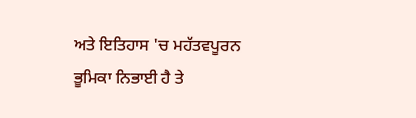ਅਤੇ ਇਤਿਹਾਸ 'ਚ ਮਹੱਤਵਪੂਰਨ ਭੂਮਿਕਾ ਨਿਭਾਈ ਹੈ ਤੇ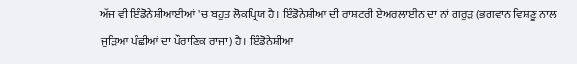ਅੱਜ ਵੀ ਇੰਡੋਨੇਸ਼ੀਆਈਆਂ 'ਚ ਬਹੁਤ ਲੋਕਪ੍ਰਿਯ ਹੈ। ਇੰਡੋਨੇਸ਼ੀਆ ਦੀ ਰਾਸ਼ਟਰੀ ਏਅਰਲਾਈਨ ਦਾ ਨਾਂ ਗਰੁੜ (ਭਗਵਾਨ ਵਿਸ਼ਣੂ ਨਾਲ ਜੁੜਿਆ ਪੰਛੀਆਂ ਦਾ ਪੌਰਾਣਿਕ ਰਾਜਾ) ਹੈ। ਇੰਡੋਨੇਸ਼ੀਆ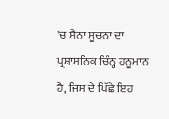'ਚ ਸੈਨਾ ਸੂਚਨਾ ਦਾ ਪ੍ਰਸ਼ਾਸਨਿਕ ਚਿੰਨ੍ਹ ਹਨੂਮਾਨ ਹੈ, ਜਿਸ ਦੇ ਪਿੱਛੇ ਇਹ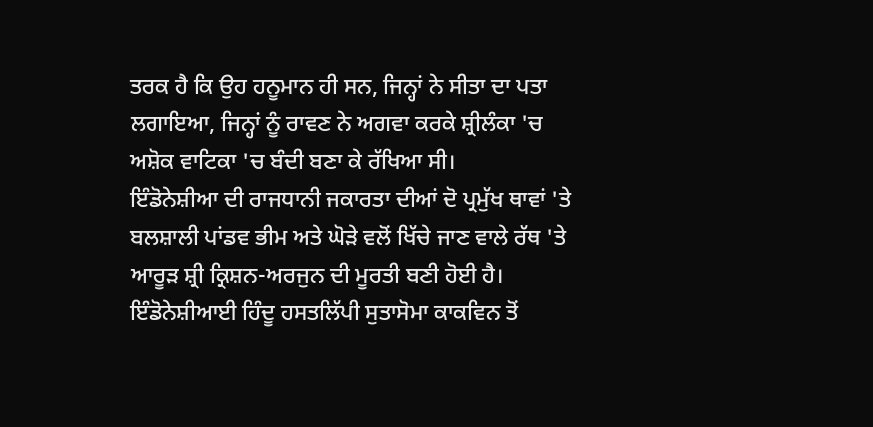ਤਰਕ ਹੈ ਕਿ ਉਹ ਹਨੂਮਾਨ ਹੀ ਸਨ, ਜਿਨ੍ਹਾਂ ਨੇ ਸੀਤਾ ਦਾ ਪਤਾ ਲਗਾਇਆ, ਜਿਨ੍ਹਾਂ ਨੂੰ ਰਾਵਣ ਨੇ ਅਗਵਾ ਕਰਕੇ ਸ਼੍ਰੀਲੰਕਾ 'ਚ ਅਸ਼ੋਕ ਵਾਟਿਕਾ 'ਚ ਬੰਦੀ ਬਣਾ ਕੇ ਰੱਖਿਆ ਸੀ।
ਇੰਡੋਨੇਸ਼ੀਆ ਦੀ ਰਾਜਧਾਨੀ ਜਕਾਰਤਾ ਦੀਆਂ ਦੋ ਪ੍ਰਮੁੱਖ ਥਾਵਾਂ 'ਤੇ ਬਲਸ਼ਾਲੀ ਪਾਂਡਵ ਭੀਮ ਅਤੇ ਘੋੜੇ ਵਲੋਂ ਖਿੱਚੇ ਜਾਣ ਵਾਲੇ ਰੱਥ 'ਤੇ ਆਰੂੜ ਸ਼੍ਰੀ ਕ੍ਰਿਸ਼ਨ-ਅਰਜੁਨ ਦੀ ਮੂਰਤੀ ਬਣੀ ਹੋਈ ਹੈ। ਇੰਡੋਨੇਸ਼ੀਆਈ ਹਿੰਦੂ ਹਸਤਲਿੱਪੀ ਸੁਤਾਸੋਮਾ ਕਾਕਵਿਨ ਤੋਂ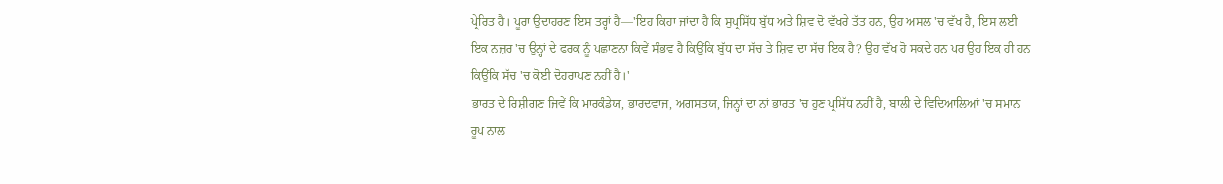ਪ੍ਰੇਰਿਤ ਹੈ। ਪੂਰਾ ਉਦਾਹਰਣ ਇਸ ਤਰ੍ਹਾਂ ਹੈ—'ਇਹ ਕਿਹਾ ਜਾਂਦਾ ਹੈ ਕਿ ਸੁਪ੍ਰਸਿੱਧ ਬੁੱਧ ਅਤੇ ਸ਼ਿਵ ਦੋ ਵੱਖਰੇ ਤੱਤ ਹਨ, ਉਹ ਅਸਲ 'ਚ ਵੱਖ ਹੈ, ਇਸ ਲਈ ਇਕ ਨਜ਼ਰ 'ਚ ਉਨ੍ਹਾਂ ਦੇ ਫਰਕ ਨੂੰ ਪਛਾਣਨਾ ਕਿਵੇਂ ਸੰਭਵ ਹੈ ਕਿਉਂਕਿ ਬੁੱਧ ਦਾ ਸੱਚ ਤੇ ਸ਼ਿਵ ਦਾ ਸੱਚ ਇਕ ਹੈ? ਉਹ ਵੱਖ ਹੋ ਸਕਦੇ ਹਨ ਪਰ ਉਹ ਇਕ ਹੀ ਹਨ ਕਿਉਂਕਿ ਸੱਚ 'ਚ ਕੋਈ ਦੋਹਰਾਪਣ ਨਹੀਂ ਹੈ।'
ਭਾਰਤ ਦੇ ਰਿਸ਼ੀਗਣ ਜਿਵੇਂ ਕਿ ਮਾਰਕੰਡੇਯ, ਭਾਰਦਵਾਜ, ਅਗਸਤਯ, ਜਿਨ੍ਹਾਂ ਦਾ ਨਾਂ ਭਾਰਤ 'ਚ ਹੁਣ ਪ੍ਰਸਿੱਧ ਨਹੀਂ ਹੈ, ਬਾਲੀ ਦੇ ਵਿਦਿਆਲਿਆਂ 'ਚ ਸਮਾਨ ਰੂਪ ਨਾਲ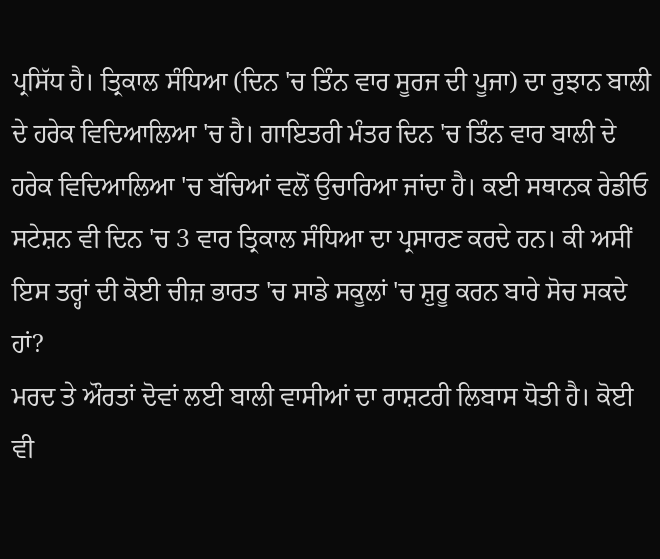ਪ੍ਰਸਿੱਧ ਹੈ। ਤ੍ਰਿਕਾਲ ਸੰਧਿਆ (ਦਿਨ 'ਚ ਤਿੰਨ ਵਾਰ ਸੂਰਜ ਦੀ ਪੂਜਾ) ਦਾ ਰੁਝਾਨ ਬਾਲੀ ਦੇ ਹਰੇਕ ਵਿਦਿਆਲਿਆ 'ਚ ਹੈ। ਗਾਇਤਰੀ ਮੰਤਰ ਦਿਨ 'ਚ ਤਿੰਨ ਵਾਰ ਬਾਲੀ ਦੇ ਹਰੇਕ ਵਿਦਿਆਲਿਆ 'ਚ ਬੱਚਿਆਂ ਵਲੋਂ ਉਚਾਰਿਆ ਜਾਂਦਾ ਹੈ। ਕਈ ਸਥਾਨਕ ਰੇਡੀਓ ਸਟੇਸ਼ਨ ਵੀ ਦਿਨ 'ਚ 3 ਵਾਰ ਤ੍ਰਿਕਾਲ ਸੰਧਿਆ ਦਾ ਪ੍ਰਸਾਰਣ ਕਰਦੇ ਹਨ। ਕੀ ਅਸੀਂ ਇਸ ਤਰ੍ਹਾਂ ਦੀ ਕੋਈ ਚੀਜ਼ ਭਾਰਤ 'ਚ ਸਾਡੇ ਸਕੂਲਾਂ 'ਚ ਸ਼ੁਰੂ ਕਰਨ ਬਾਰੇ ਸੋਚ ਸਕਦੇ ਹਾਂ?
ਮਰਦ ਤੇ ਔਰਤਾਂ ਦੋਵਾਂ ਲਈ ਬਾਲੀ ਵਾਸੀਆਂ ਦਾ ਰਾਸ਼ਟਰੀ ਲਿਬਾਸ ਧੋਤੀ ਹੈ। ਕੋਈ ਵੀ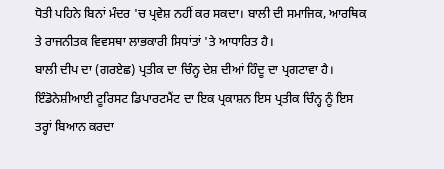ਧੋਤੀ ਪਹਿਨੇ ਬਿਨਾਂ ਮੰਦਰ 'ਚ ਪ੍ਰਵੇਸ਼ ਨਹੀਂ ਕਰ ਸਕਦਾ। ਬਾਲੀ ਦੀ ਸਮਾਜਿਕ, ਆਰਥਿਕ ਤੇ ਰਾਜਨੀਤਕ ਵਿਵਸਥਾ ਲਾਭਕਾਰੀ ਸਿਧਾਂਤਾਂ 'ਤੇ ਆਧਾਰਿਤ ਹੈ।
ਬਾਲੀ ਦੀਪ ਦਾ (ਗਰਏਛ) ਪ੍ਰਤੀਕ ਦਾ ਚਿੰਨ੍ਹ ਦੇਸ਼ ਦੀਆਂ ਹਿੰਦੂ ਦਾ ਪ੍ਰਗਟਾਵਾ ਹੈ। ਇੰਡੋਨੇਸ਼ੀਆਈ ਟੂਰਿਸਟ ਡਿਪਾਰਟਮੈਂਟ ਦਾ ਇਕ ਪ੍ਰਕਾਸ਼ਨ ਇਸ ਪ੍ਰਤੀਕ ਚਿੰਨ੍ਹ ਨੂੰ ਇਸ ਤਰ੍ਹਾਂ ਬਿਆਨ ਕਰਦਾ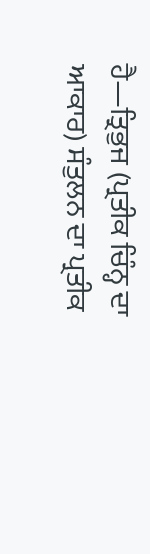ਹੈ—ਤ੍ਰਿਭੁਜ (ਪ੍ਰਤੀਕ ਚਿੰਨ੍ਹ ਦਾ ਆਕਾਰ) ਸੰਤੁਲਨ ਦਾ ਪ੍ਰਤੀਕ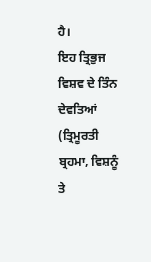ਹੈ।
ਇਹ ਤ੍ਰਿਭੁਜ ਵਿਸ਼ਵ ਦੇ ਤਿੰਨ ਦੇਵਤਿਆਂ (ਤ੍ਰਿਮੂਰਤੀ ਬ੍ਰਹਮਾ, ਵਿਸ਼ਨੂੰ ਤੇ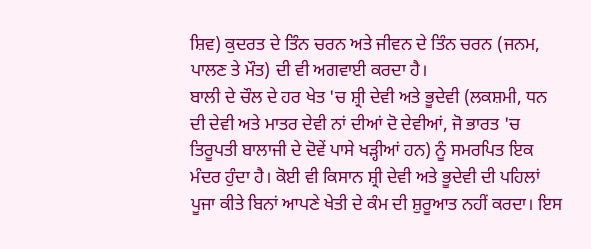ਸ਼ਿਵ) ਕੁਦਰਤ ਦੇ ਤਿੰਨ ਚਰਨ ਅਤੇ ਜੀਵਨ ਦੇ ਤਿੰਨ ਚਰਨ (ਜਨਮ, ਪਾਲਣ ਤੇ ਮੌਤ) ਦੀ ਵੀ ਅਗਵਾਈ ਕਰਦਾ ਹੈ।
ਬਾਲੀ ਦੇ ਚੌਲ ਦੇ ਹਰ ਖੇਤ 'ਚ ਸ਼੍ਰੀ ਦੇਵੀ ਅਤੇ ਭੂਦੇਵੀ (ਲਕਸ਼ਮੀ, ਧਨ ਦੀ ਦੇਵੀ ਅਤੇ ਮਾਤਰ ਦੇਵੀ ਨਾਂ ਦੀਆਂ ਦੋ ਦੇਵੀਆਂ, ਜੋ ਭਾਰਤ 'ਚ ਤਿਰੂਪਤੀ ਬਾਲਾਜੀ ਦੇ ਦੋਵੇਂ ਪਾਸੇ ਖੜ੍ਹੀਆਂ ਹਨ) ਨੂੰ ਸਮਰਪਿਤ ਇਕ ਮੰਦਰ ਹੁੰਦਾ ਹੈ। ਕੋਈ ਵੀ ਕਿਸਾਨ ਸ਼੍ਰੀ ਦੇਵੀ ਅਤੇ ਭੂਦੇਵੀ ਦੀ ਪਹਿਲਾਂ ਪੂਜਾ ਕੀਤੇ ਬਿਨਾਂ ਆਪਣੇ ਖੇਤੀ ਦੇ ਕੰਮ ਦੀ ਸ਼ੁਰੂਆਤ ਨਹੀਂ ਕਰਦਾ। ਇਸ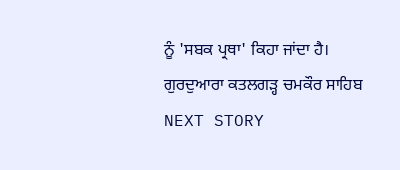ਨੂੰ 'ਸਬਕ ਪ੍ਰਥਾ' ਕਿਹਾ ਜਾਂਦਾ ਹੈ।
ਗੁਰਦੁਆਰਾ ਕਤਲਗੜ੍ਹ ਚਮਕੌਰ ਸਾਹਿਬ
NEXT STORY